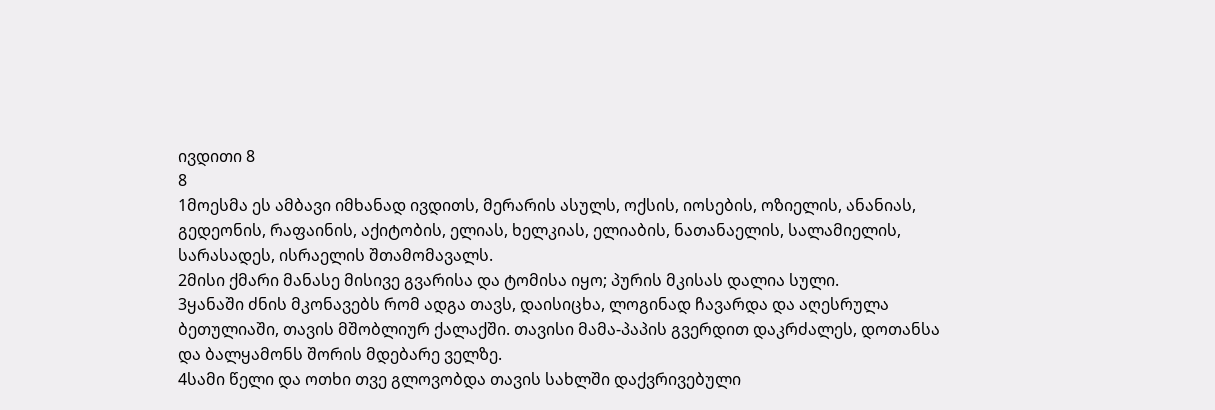ივდითი 8
8
1მოესმა ეს ამბავი იმხანად ივდითს, მერარის ასულს, ოქსის, იოსების, ოზიელის, ანანიას, გედეონის, რაფაინის, აქიტობის, ელიას, ხელკიას, ელიაბის, ნათანაელის, სალამიელის, სარასადეს, ისრაელის შთამომავალს.
2მისი ქმარი მანასე მისივე გვარისა და ტომისა იყო; პურის მკისას დალია სული.
3ყანაში ძნის მკონავებს რომ ადგა თავს, დაისიცხა, ლოგინად ჩავარდა და აღესრულა ბეთულიაში, თავის მშობლიურ ქალაქში. თავისი მამა-პაპის გვერდით დაკრძალეს, დოთანსა და ბალყამონს შორის მდებარე ველზე.
4სამი წელი და ოთხი თვე გლოვობდა თავის სახლში დაქვრივებული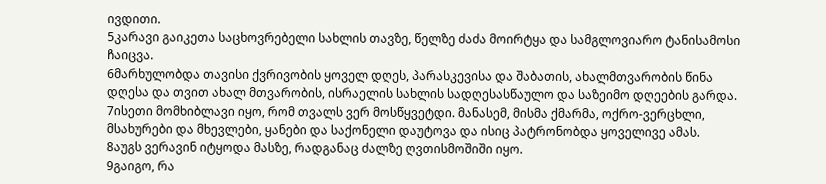ივდითი.
5კარავი გაიკეთა საცხოვრებელი სახლის თავზე, წელზე ძაძა მოირტყა და სამგლოვიარო ტანისამოსი ჩაიცვა.
6მარხულობდა თავისი ქვრივობის ყოველ დღეს, პარასკევისა და შაბათის, ახალმთვარობის წინა დღესა და თვით ახალ მთვარობის, ისრაელის სახლის სადღესასწაულო და საზეიმო დღეების გარდა.
7ისეთი მომხიბლავი იყო, რომ თვალს ვერ მოსწყვეტდი. მანასემ, მისმა ქმარმა, ოქრო-ვერცხლი, მსახურები და მხევლები, ყანები და საქონელი დაუტოვა და ისიც პატრონობდა ყოველივე ამას.
8აუგს ვერავინ იტყოდა მასზე, რადგანაც ძალზე ღვთისმოშიში იყო.
9გაიგო, რა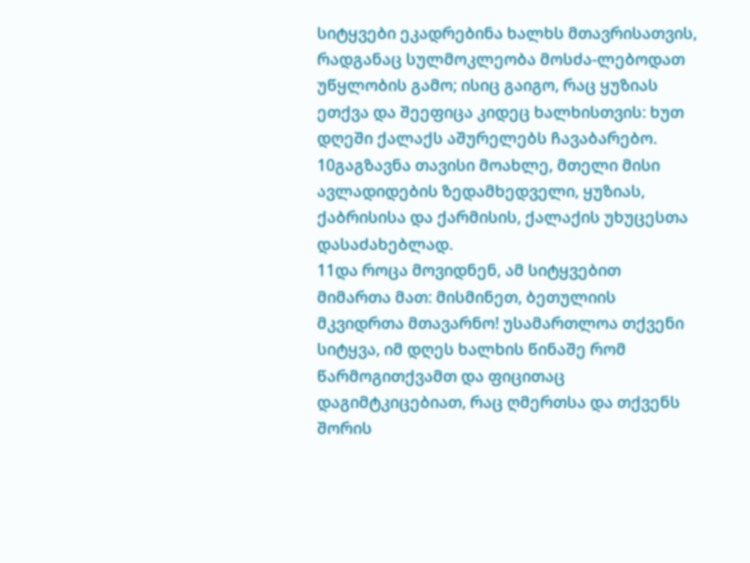სიტყვები ეკადრებინა ხალხს მთავრისათვის, რადგანაც სულმოკლეობა მოსძა-ლებოდათ უწყლობის გამო; ისიც გაიგო, რაც ყუზიას ეთქვა და შეეფიცა კიდეც ხალხისთვის: ხუთ დღეში ქალაქს აშურელებს ჩავაბარებო.
10გაგზავნა თავისი მოახლე, მთელი მისი ავლადიდების ზედამხედველი, ყუზიას, ქაბრისისა და ქარმისის, ქალაქის უხუცესთა დასაძახებლად.
11და როცა მოვიდნენ, ამ სიტყვებით მიმართა მათ: მისმინეთ, ბეთულიის მკვიდრთა მთავარნო! უსამართლოა თქვენი სიტყვა, იმ დღეს ხალხის წინაშე რომ წარმოგითქვამთ და ფიცითაც დაგიმტკიცებიათ, რაც ღმერთსა და თქვენს შორის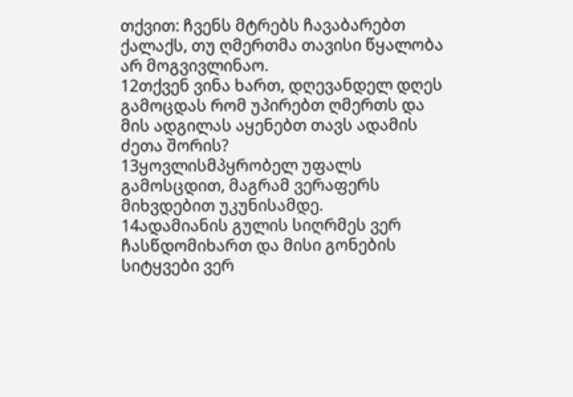თქვით: ჩვენს მტრებს ჩავაბარებთ ქალაქს, თუ ღმერთმა თავისი წყალობა არ მოგვივლინაო.
12თქვენ ვინა ხართ, დღევანდელ დღეს გამოცდას რომ უპირებთ ღმერთს და მის ადგილას აყენებთ თავს ადამის ძეთა შორის?
13ყოვლისმპყრობელ უფალს გამოსცდით, მაგრამ ვერაფერს მიხვდებით უკუნისამდე.
14ადამიანის გულის სიღრმეს ვერ ჩასწდომიხართ და მისი გონების სიტყვები ვერ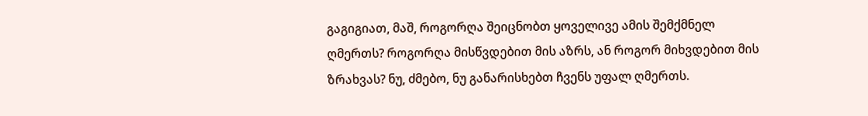გაგიგიათ, მაშ, როგორღა შეიცნობთ ყოველივე ამის შემქმნელ ღმერთს? როგორღა მისწვდებით მის აზრს, ან როგორ მიხვდებით მის ზრახვას? ნუ, ძმებო, ნუ განარისხებთ ჩვენს უფალ ღმერთს.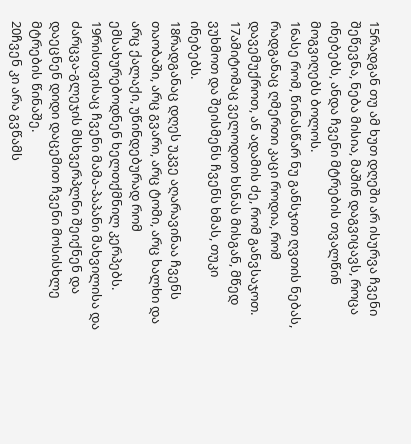15რადგან თუ ამ ხუთ დღეში არ ისურვა ჩვენი შეწევნა, ნება მისია, მაშინ დაგვიცავს, როცა ინებებს, ანდა ჩვენი მტრების თვალწინ მოგვიღებს ბოლოს.
16ასე რომ, წინასწარ ნუ განსჯით ღვთის ნებას, რადგანაც ღმერთი კაცი როდია, რომ დავემუქროთ, ან ადამის ძე, რომ განვსაჯოთ.
17ამიტომაც ველოდით ხსნას მისგან, მწედ ვუხმოთ და შეისმენს ჩვენს ხმას, თუკი ინებებს.
18რადგანაც დღეს უკვე აღარავინაა ჩვენს თაობაში, არც გვარი, არც ტომი, არც ხალხი და არც ქალაქი, უწინდებურად რომ ემსახურებოდნენ ხელთქმნილ კერპებს.
19რისთვისაც ჩვენი მამა-პაპანი მახვილისა და ძარცვა-გლეჯის მსხვერპლნი შეიქნენ და დაეცნენ დიდი დაცემით ჩვენი მოსისხლე მტრების წინაშე.
20ჩვენ კი არა გვწამს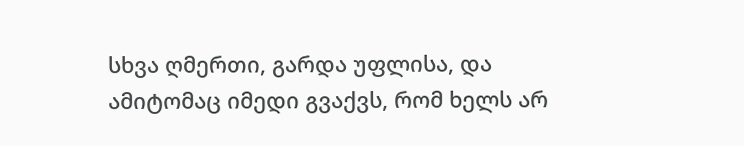სხვა ღმერთი, გარდა უფლისა, და ამიტომაც იმედი გვაქვს, რომ ხელს არ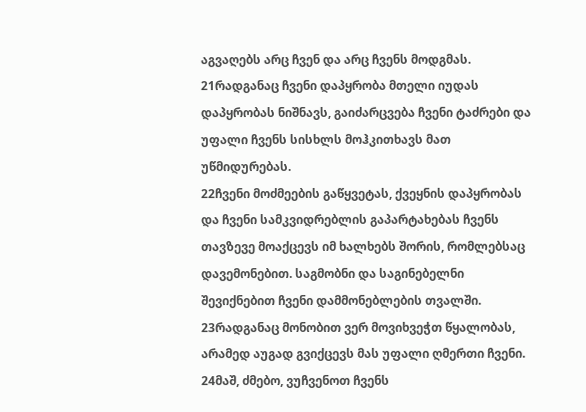აგვაღებს არც ჩვენ და არც ჩვენს მოდგმას.
21რადგანაც ჩვენი დაპყრობა მთელი იუდას დაპყრობას ნიშნავს, გაიძარცვება ჩვენი ტაძრები და უფალი ჩვენს სისხლს მოჰკითხავს მათ უწმიდურებას.
22ჩვენი მოძმეების გაწყვეტას, ქვეყნის დაპყრობას და ჩვენი სამკვიდრებლის გაპარტახებას ჩვენს თავზევე მოაქცევს იმ ხალხებს შორის, რომლებსაც დავემონებით. საგმობნი და საგინებელნი შევიქნებით ჩვენი დამმონებლების თვალში.
23რადგანაც მონობით ვერ მოვიხვეჭთ წყალობას, არამედ აუგად გვიქცევს მას უფალი ღმერთი ჩვენი.
24მაშ, ძმებო, ვუჩვენოთ ჩვენს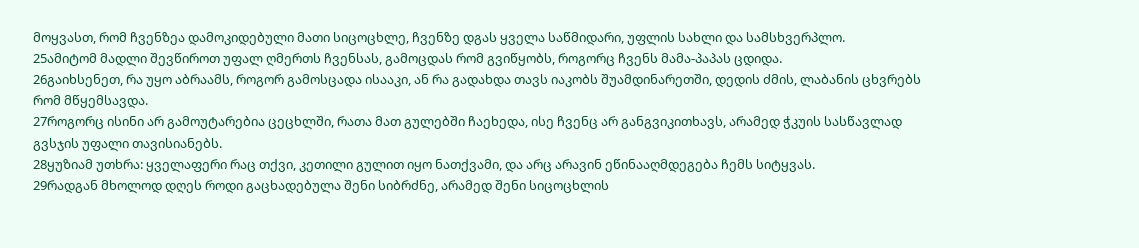მოყვასთ, რომ ჩვენზეა დამოკიდებული მათი სიცოცხლე, ჩვენზე დგას ყველა საწმიდარი, უფლის სახლი და სამსხვერპლო.
25ამიტომ მადლი შევწიროთ უფალ ღმერთს ჩვენსას, გამოცდას რომ გვიწყობს, როგორც ჩვენს მამა-პაპას ცდიდა.
26გაიხსენეთ, რა უყო აბრაამს, როგორ გამოსცადა ისააკი, ან რა გადახდა თავს იაკობს შუამდინარეთში, დედის ძმის, ლაბანის ცხვრებს რომ მწყემსავდა.
27როგორც ისინი არ გამოუტარებია ცეცხლში, რათა მათ გულებში ჩაეხედა, ისე ჩვენც არ განგვიკითხავს, არამედ ჭკუის სასწავლად გვსჯის უფალი თავისიანებს.
28ყუზიამ უთხრა: ყველაფერი რაც თქვი, კეთილი გულით იყო ნათქვამი, და არც არავინ ეწინააღმდეგება ჩემს სიტყვას.
29რადგან მხოლოდ დღეს როდი გაცხადებულა შენი სიბრძნე, არამედ შენი სიცოცხლის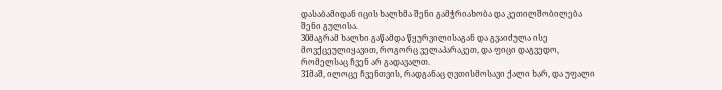დასაბამიდან იცის ხალხმა შენი გამჭრიახობა და კეთილშობილება შენი გულისა.
30მაგრამ ხალხი გაწამდა წყურვილისაგან და გვაიძულა ისე მოვქცეულიყავით, როგორც ველაპარაკეთ, და ფიცი დაგვედო, რომელსაც ჩვენ არ გადავალთ.
31მაშ, ილოცე ჩვენთვის, რადგანაც ღვთისმოსავი ქალი ხარ, და უფალი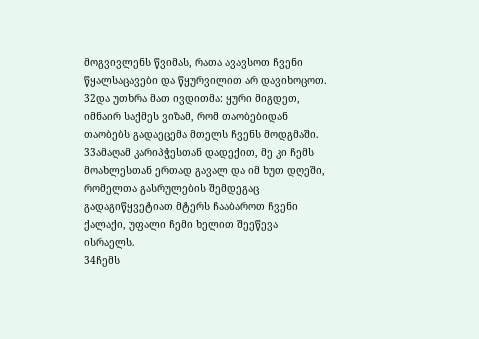მოგვივლენს წვიმას, რათა ავავსოთ ჩვენი წყალსაცავები და წყურვილით არ დავიხოცოთ.
32და უთხრა მათ ივდითმა: ყური მიგდეთ, იმნაირ საქმეს ვიზამ, რომ თაობებიდან თაობებს გადაეცემა მთელს ჩვენს მოდგმაში.
33ამაღამ კარიპჭესთან დადექით, მე კი ჩემს მოახლესთან ერთად გავალ და იმ ხუთ დღეში, რომელთა გასრულების შემდეგაც გადაგიწყვეტიათ მტერს ჩააბაროთ ჩვენი ქალაქი, უფალი ჩემი ხელით შეეწევა ისრაელს.
34ჩემს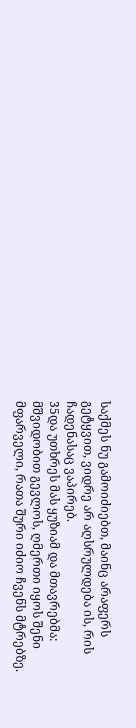საქმეს ნუ გამოიძიებთ, მაინც არაფერს გეტყვით, ვიდრე არ აღსრულდება ის, რის ჩადენასაც ვაპირებ.
35და უთხრეს მას ყუზიამ და მთავრებმა: მშვიდობით გევლოს, ღმერთი იყოს შენი მფარველი, რათა შური იძიო ჩვენს მტრებზე.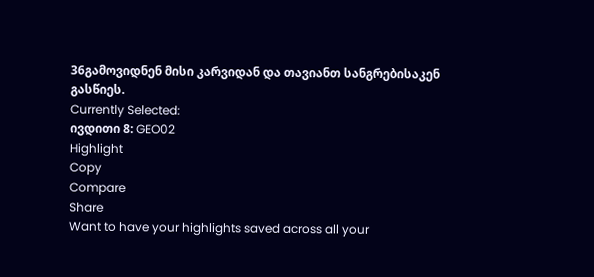36გამოვიდნენ მისი კარვიდან და თავიანთ სანგრებისაკენ გასწიეს.
Currently Selected:
ივდითი 8: GEO02
Highlight
Copy
Compare
Share
Want to have your highlights saved across all your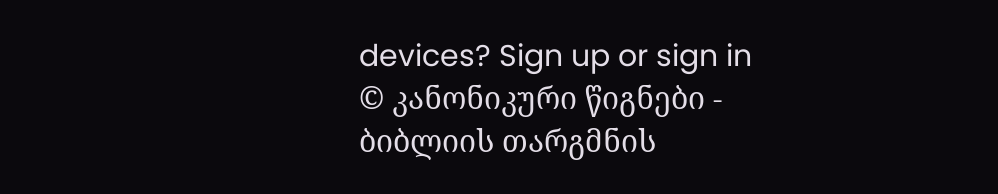devices? Sign up or sign in
© კანონიკური წიგნები - ბიბლიის თარგმნის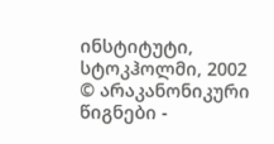ინსტიტუტი, სტოკჰოლმი, 2002
© არაკანონიკური წიგნები -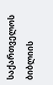საქართველოს ბიბლიის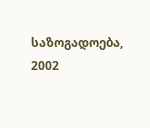საზოგადოება, 2002